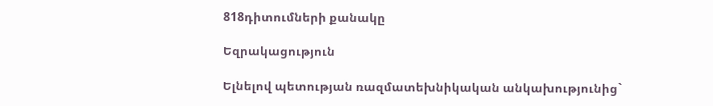818դիտումների քանակը

Եզրակացություն

Ելնելով պետության ռազմատեխնիկական անկախությունից`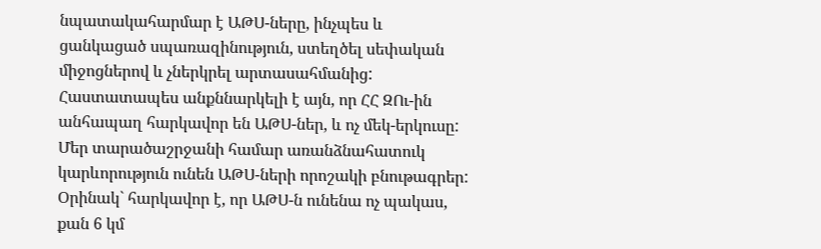նպատակահարմար է ԱԹՍ-ները, ինչպես և ցանկացած սպառազինություն, ստեղծել սեփական միջոցներով և չներկրել արտասահմանից: Հաստատապես անքննարկելի է այն, որ ՀՀ ԶՈւ-ին անհապաղ հարկավոր են ԱԹՍ-ներ, և ոչ մեկ-երկուսը: Մեր տարածաշրջանի համար առանձնահատուկ կարևորություն ունեն ԱԹՍ-ների որոշակի բնութագրեր: Օրինակ` հարկավոր է, որ ԱԹՍ-ն ունենա ոչ պակաս, քան 6 կմ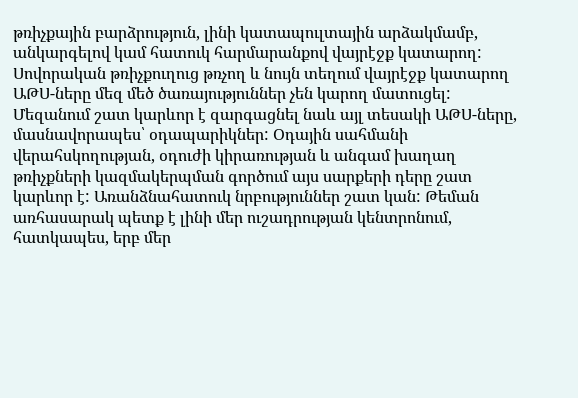թռիչքային բարձրություն, լինի կատապուլտային արձակմամբ, անկարգելով կամ հատուկ հարմարանքով վայրէջք կատարող: Սովորական թռիչքուղուց թռչող և նույն տեղում վայրէջք կատարող ԱԹՍ-ները մեզ մեծ ծառայություններ չեն կարող մատուցել: Մեզանում շատ կարևոր է զարգացնել նաև այլ տեսակի ԱԹՍ-ները, մասնավորապես՝ օդապարիկներ: Օդային սահմանի վերահսկողության, օդուժի կիրառության և անգամ խաղաղ թռիչքների կազմակերպման գործում այս սարքերի դերը շատ կարևոր է: Առանձնահատուկ նրբություններ շատ կան: Թեման առհասարակ պետք է լինի մեր ուշադրության կենտրոնում, հատկապես, երբ մեր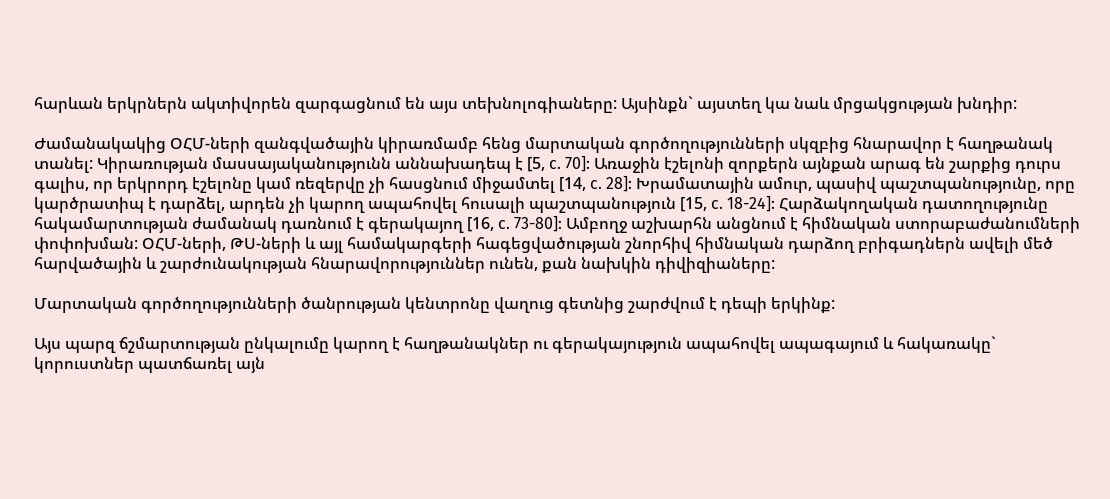հարևան երկրներն ակտիվորեն զարգացնում են այս տեխնոլոգիաները: Այսինքն` այստեղ կա նաև մրցակցության խնդիր:

Ժամանակակից ՕՀՄ-ների զանգվածային կիրառմամբ հենց մարտական գործողությունների սկզբից հնարավոր է հաղթանակ տանել: Կիրառության մասսայականությունն աննախադեպ է [5, с. 70]: Առաջին էշելոնի զորքերն այնքան արագ են շարքից դուրս գալիս, որ երկրորդ էշելոնը կամ ռեզերվը չի հասցնում միջամտել [14, с. 28]: Խրամատային ամուր, պասիվ պաշտպանությունը, որը կարծրատիպ է դարձել, արդեն չի կարող ապահովել հուսալի պաշտպանություն [15, с. 18-24]: Հարձակողական դատողությունը հակամարտության ժամանակ դառնում է գերակայող [16, с. 73-80]: Ամբողջ աշխարհն անցնում է հիմնական ստորաբաժանումների փոփոխման: ՕՀՄ-ների, ԹՍ-ների և այլ համակարգերի հագեցվածության շնորհիվ հիմնական դարձող բրիգադներն ավելի մեծ հարվածային և շարժունակության հնարավորություններ ունեն, քան նախկին դիվիզիաները:

Մարտական գործողությունների ծանրության կենտրոնը վաղուց գետնից շարժվում է դեպի երկինք:

Այս պարզ ճշմարտության ընկալումը կարող է հաղթանակներ ու գերակայություն ապահովել ապագայում և հակառակը` կորուստներ պատճառել այն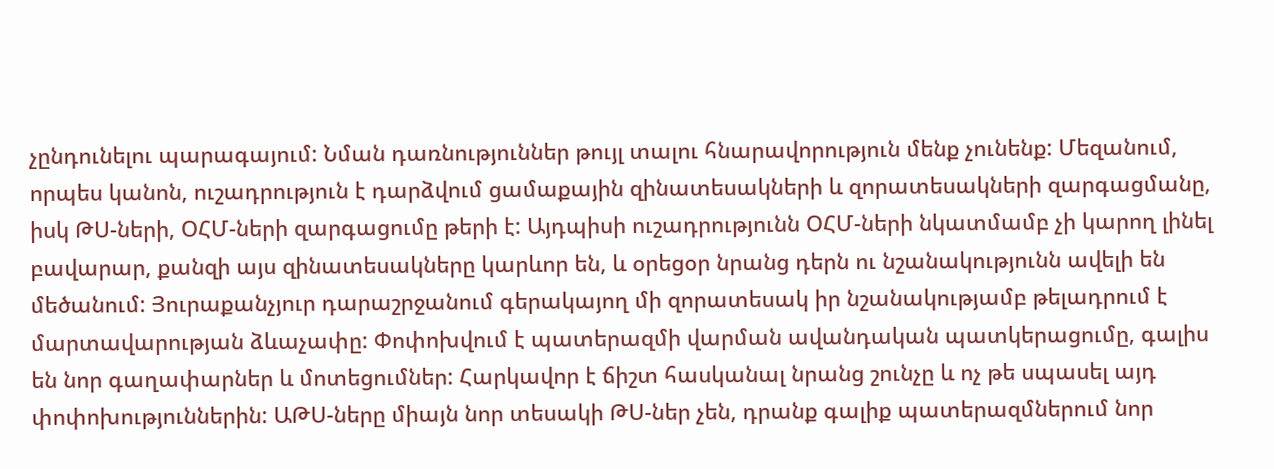չընդունելու պարագայում: Նման դառնություններ թույլ տալու հնարավորություն մենք չունենք: Մեզանում, որպես կանոն, ուշադրություն է դարձվում ցամաքային զինատեսակների և զորատեսակների զարգացմանը, իսկ ԹՍ-ների, ՕՀՄ-ների զարգացումը թերի է: Այդպիսի ուշադրությունն ՕՀՄ-ների նկատմամբ չի կարող լինել բավարար, քանզի այս զինատեսակները կարևոր են, և օրեցօր նրանց դերն ու նշանակությունն ավելի են մեծանում: Յուրաքանչյուր դարաշրջանում գերակայող մի զորատեսակ իր նշանակությամբ թելադրում է մարտավարության ձևաչափը: Փոփոխվում է պատերազմի վարման ավանդական պատկերացումը, գալիս են նոր գաղափարներ և մոտեցումներ: Հարկավոր է ճիշտ հասկանալ նրանց շունչը և ոչ թե սպասել այդ փոփոխություններին: ԱԹՍ-ները միայն նոր տեսակի ԹՍ-ներ չեն, դրանք գալիք պատերազմներում նոր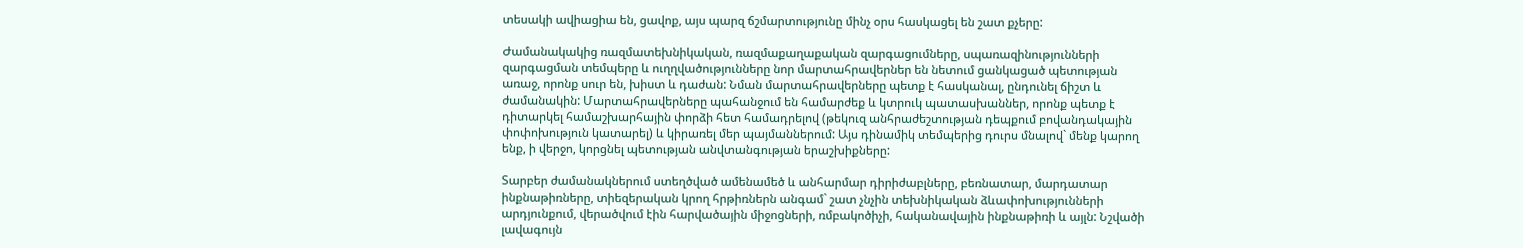տեսակի ավիացիա են, ցավոք, այս պարզ ճշմարտությունը մինչ օրս հասկացել են շատ քչերը:

Ժամանակակից ռազմատեխնիկական, ռազմաքաղաքական զարգացումները, սպառազինությունների զարգացման տեմպերը և ուղղվածությունները նոր մարտահրավերներ են նետում ցանկացած պետության առաջ, որոնք սուր են, խիստ և դաժան: Նման մարտահրավերները պետք է հասկանալ, ընդունել ճիշտ և ժամանակին: Մարտահրավերները պահանջում են համարժեք և կտրուկ պատասխաններ, որոնք պետք է դիտարկել համաշխարհային փորձի հետ համադրելով (թեկուզ անհրաժեշտության դեպքում բովանդակային փոփոխություն կատարել) և կիրառել մեր պայմաններում: Այս դինամիկ տեմպերից դուրս մնալով` մենք կարող ենք, ի վերջո, կորցնել պետության անվտանգության երաշխիքները:

Տարբեր ժամանակներում ստեղծված ամենամեծ և անհարմար դիրիժաբլները, բեռնատար, մարդատար ինքնաթիռները, տիեզերական կրող հրթիռներն անգամ` շատ չնչին տեխնիկական ձևափոխությունների արդյունքում, վերածվում էին հարվածային միջոցների, ռմբակոծիչի, հականավային ինքնաթիռի և այլն: Նշվածի լավագույն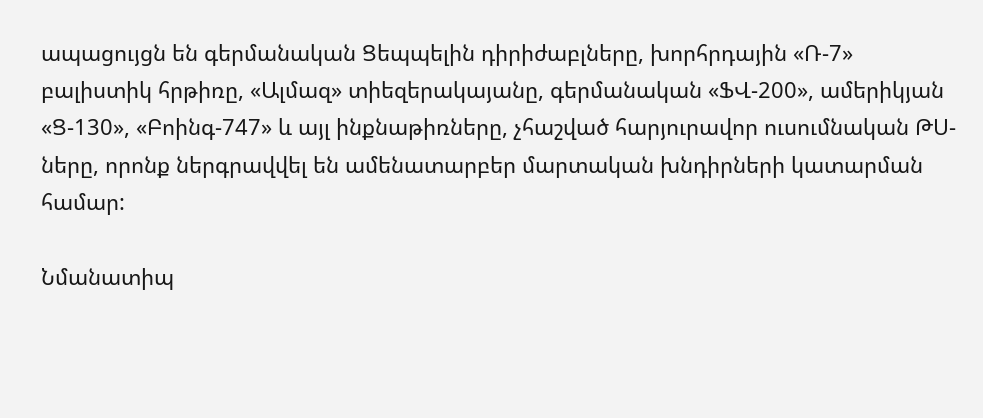ապացույցն են գերմանական Ցեպպելին դիրիժաբլները, խորհրդային «Ռ-7» բալիստիկ հրթիռը, «Ալմազ» տիեզերակայանը, գերմանական «ՖՎ-200», ամերիկյան «Ց-130», «Բոինգ-747» և այլ ինքնաթիռները, չհաշված հարյուրավոր ուսումնական ԹՍ-ները, որոնք ներգրավվել են ամենատարբեր մարտական խնդիրների կատարման համար:

Նմանատիպ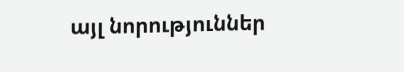այլ նորություններ